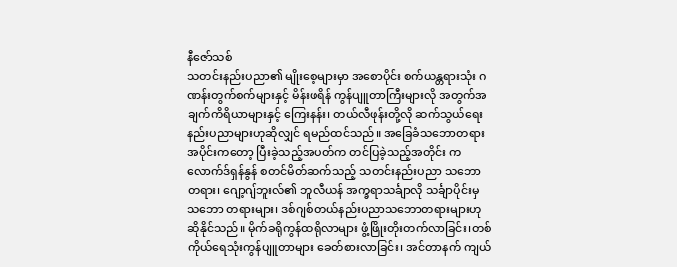နီဇော်သစ်
သတင်းနည်းပညာ၏ မျိုးစေ့များမှာ အစောပိုင်း စက်ယန္တရားသုံး ဂဏန်းတွက်စက်များနှင့် မိန်းဖရိန် ကွန်ပျူတာကြီးများလို အတွက်အချက်ကိရိယာများနှင့် ကြေးနန်း၊ တယ်လီဖုန်းတို့လို ဆက်သွယ်ရေးနည်းပညာများဟုဆိုလျှင် ရမည်ထင်သည်။ အခြေခံသဘောတရားအပိုင်းကတော့ ပြီးခဲ့သည့်အပတ်က တင်ပြခဲ့သည့်အတိုင်း ကလောက်ဒ်ရှန်နွန် စတင်မိတ်ဆက်သည့် သတင်းနည်းပညာ သဘောတရား၊ ဂျော့ဂျ်ဘူးလ်၏ ဘူလီယန် အက္ခရာသင်္ချာလို သင်္ချာပိုင်းမှ သဘော တရားများ၊ ဒစ်ဂျစ်တယ်နည်းပညာသဘောတရားများဟု ဆိုနိုင်သည်။ မိုက်ခရိုကွန်ထရိုလာများ ဖွံ့ဖြိုးတိုးတက်လာခြင်း၊တစ်ကိုယ်ရေသုံးကွန်ပျူတာများ ခေတ်စားလာခြင်း၊ အင်တာနက် ကျယ်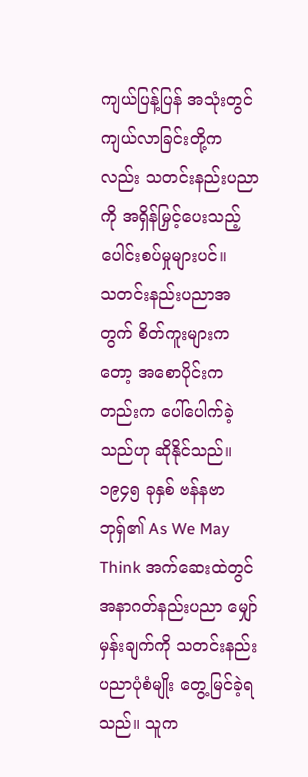ကျယ်ပြန့်ပြန် အသုံးတွင်ကျယ်လာခြင်းတို့ကလည်း သတင်းနည်းပညာကို အရှိန်မြှင့်ပေးသည့် ပေါင်းစပ်မှုများပင်။
သတင်းနည်းပညာအတွက် စိတ်ကူးများကတော့ အစောပိုင်းကတည်းက ပေါ်ပေါက်ခဲ့သည်ဟု ဆိုနိုင်သည်။ ၁၉၄၅ ခုနှစ် ဗန်နဗာဘုရှ်၏ As We May Think အက်ဆေးထဲတွင် အနာဂတ်နည်းပညာ မျှော်မှန်းချက်ကို သတင်းနည်းပညာပုံစံမျိုး တွေ့မြင်ခဲ့ရသည်။ သူက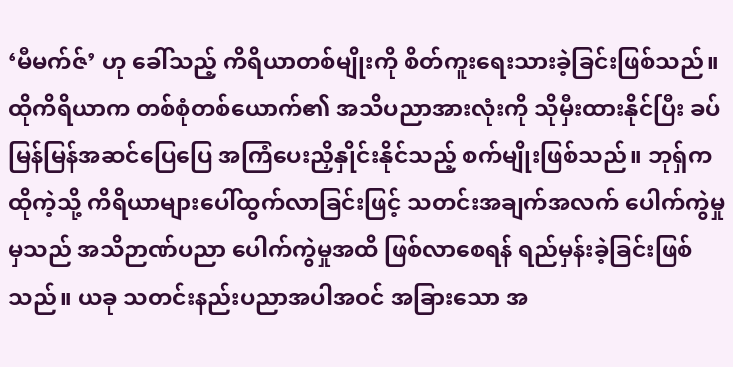‘မီမက်ဇ်’ ဟု ခေါ်သည့် ကိရိယာတစ်မျိုးကို စိတ်ကူးရေးသားခဲ့ခြင်းဖြစ်သည်။ ထိုကိရိယာက တစ်စုံတစ်ယောက်၏ အသိပညာအားလုံးကို သိုမှီးထားနိုင်ပြီး ခပ်မြန်မြန်အဆင်ပြေပြေ အကြံပေးညှိနှိုင်းနိုင်သည့် စက်မျိုးဖြစ်သည်။ ဘုရှ်က ထိုကဲ့သို့ ကိရိယာများပေါ်ထွက်လာခြင်းဖြင့် သတင်းအချက်အလက် ပေါက်ကွဲမှုမှသည် အသိဉာဏ်ပညာ ပေါက်ကွဲမှုအထိ ဖြစ်လာစေရန် ရည်မှန်းခဲ့ခြင်းဖြစ်သည်။ ယခု သတင်းနည်းပညာအပါအဝင် အခြားသော အ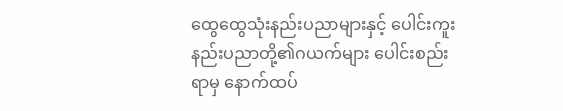ထွေထွေသုံးနည်းပညာများနှင့် ပေါင်းကူးနည်းပညာတို့၏ဂယက်များ ပေါင်းစည်းရာမှ နောက်ထပ်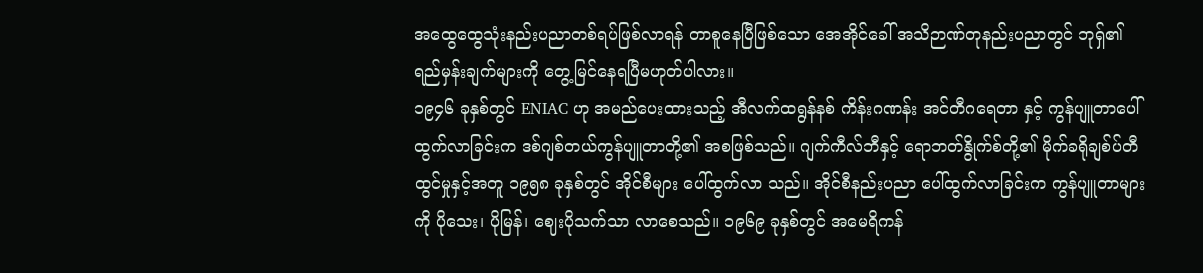အထွေထွေသုံးနည်းပညာတစ်ရပ်ဖြစ်လာရန် တာစူနေပြီဖြစ်သော အေအိုင်ခေါ် အသိဉာဏ်တုနည်းပညာတွင် ဘုရှ်၏ ရည်မှန်းချက်များကို တွေ့မြင်နေရပြီမဟုတ်ပါလား။
၁၉၄၆ ခုနှစ်တွင် ENIAC ဟု အမည်ပေးထားသည့် အီလက်ထရွန်နစ် ကိန်းဂဏန်း အင်တီဂရေတာ နှင့် ကွန်ပျူတာပေါ်ထွက်လာခြင်းက ဒစ်ဂျစ်တယ်ကွန်ပျူတာတို့၏ အစဖြစ်သည်။ ဂျက်ကီလ်ဘီနှင့် ရောဘတ်နွိုက်စ်တို့၏ မိုက်ခရိုချစ်ပ်တီထွင်မှုနှင့်အတူ ၁၉၅၈ ခုနှစ်တွင် အိုင်စီများ ပေါ်ထွက်လာ သည်။ အိုင်စီနည်းပညာ ပေါ်ထွက်လာခြင်းက ကွန်ပျူတာများကို ပိုသေး၊ ပိုမြန်၊ ဈေးပိုသက်သာ လာစေသည်။ ၁၉၆၉ ခုနှစ်တွင် အမေရိကန်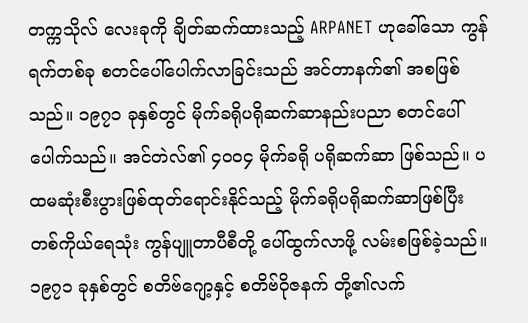တက္ကသိုလ် လေးခုကို ချိတ်ဆက်ထားသည့် ARPANET ဟုခေါ်သော ကွန်ရက်တစ်ခု စတင်ပေါ်ပေါက်လာခြင်းသည် အင်တာနက်၏ အစဖြစ်သည်။ ၁၉၇၁ ခုနှစ်တွင် မိုက်ခရိုပရိုဆက်ဆာနည်းပညာ စတင်ပေါ်ပေါက်သည်။ အင်တဲလ်၏ ၄၀၀၄ မိုက်ခရို ပရိုဆက်ဆာ ဖြစ်သည်။ ပထမဆုံးစီးပွားဖြစ်ထုတ်ရောင်းနိုင်သည့် မိုက်ခရိုပရိုဆက်ဆာဖြစ်ပြီး တစ်ကိုယ်ရေသုံး ကွန်ပျူတာပီစီတို့ ပေါ်ထွက်လာဖို့ လမ်းစဖြစ်ခဲ့သည်။
၁၉၇၁ ခုနှစ်တွင် စတိဗ်ဂျော့နှင့် စတိဗ်ဝိုဇနက် တို့၏လက်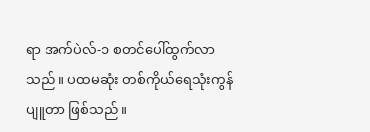ရာ အက်ပဲလ်-၁ စတင်ပေါ်ထွက်လာသည်။ ပထမဆုံး တစ်ကိုယ်ရေသုံးကွန်ပျူတာ ဖြစ်သည်။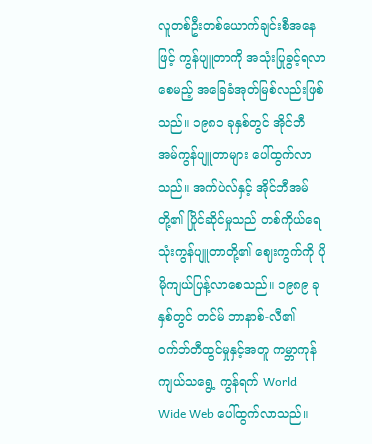လူတစ်ဦးတစ်ယောက်ချင်းစီအနေဖြင့် ကွန်ပျူတာကို အသုံးပြုခွင့်ရလာစေမည့် အခြေခံအုတ်မြစ်လည်းဖြစ်သည်။ ၁၉၈၁ ခုနှစ်တွင် အိုင်ဘီ အမ်ကွန်ပျူတာများ ပေါ်ထွက်လာသည်။ အက်ပဲလ်နှင့် အိုင်ဘီအမ်တို့၏ ပြိုင်ဆိုင်မှုသည် တစ်ကိုယ်ရေ သုံးကွန်ပျူတာတို့၏ ဈေးကွက်ကို ပိုမိုကျယ်ပြန့်လာစေသည်။ ၁၉၈၉ ခုနှစ်တွင် တင်မ် ဘာနာစ်-လီ၏ ဝက်ဘ်တီထွင်မှုနှင့်အတူ ကမ္ဘာကုန်ကျယ်သရွေ့ ကွန်ရက် World Wide Web ပေါ်ထွက်လာသည်။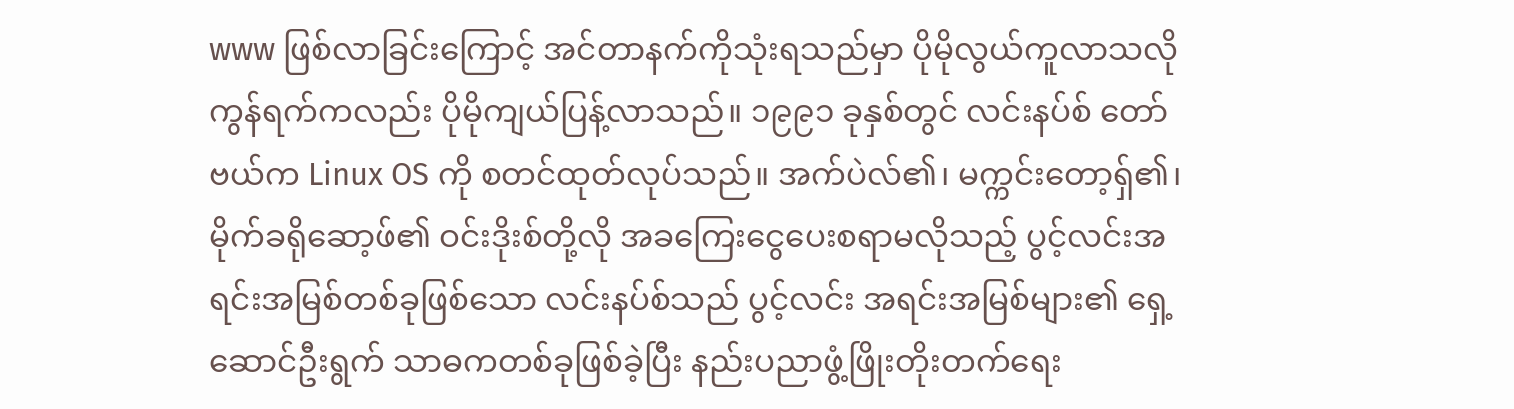www ဖြစ်လာခြင်းကြောင့် အင်တာနက်ကိုသုံးရသည်မှာ ပိုမိုလွယ်ကူလာသလို ကွန်ရက်ကလည်း ပိုမိုကျယ်ပြန့်လာသည်။ ၁၉၉၁ ခုနှစ်တွင် လင်းနပ်စ် တော်ဗယ်က Linux OS ကို စတင်ထုတ်လုပ်သည်။ အက်ပဲလ်၏၊ မက္ကင်းတော့ရှ်၏၊ မိုက်ခရိုဆော့ဖ်၏ ဝင်းဒိုးစ်တို့လို အခကြေးငွေပေးစရာမလိုသည့် ပွင့်လင်းအရင်းအမြစ်တစ်ခုဖြစ်သော လင်းနပ်စ်သည် ပွင့်လင်း အရင်းအမြစ်များ၏ ရှေ့ဆောင်ဦးရွက် သာဓကတစ်ခုဖြစ်ခဲ့ပြီး နည်းပညာဖွံ့ဖြိုးတိုးတက်ရေး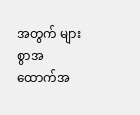အတွက် များစွာအထောက်အ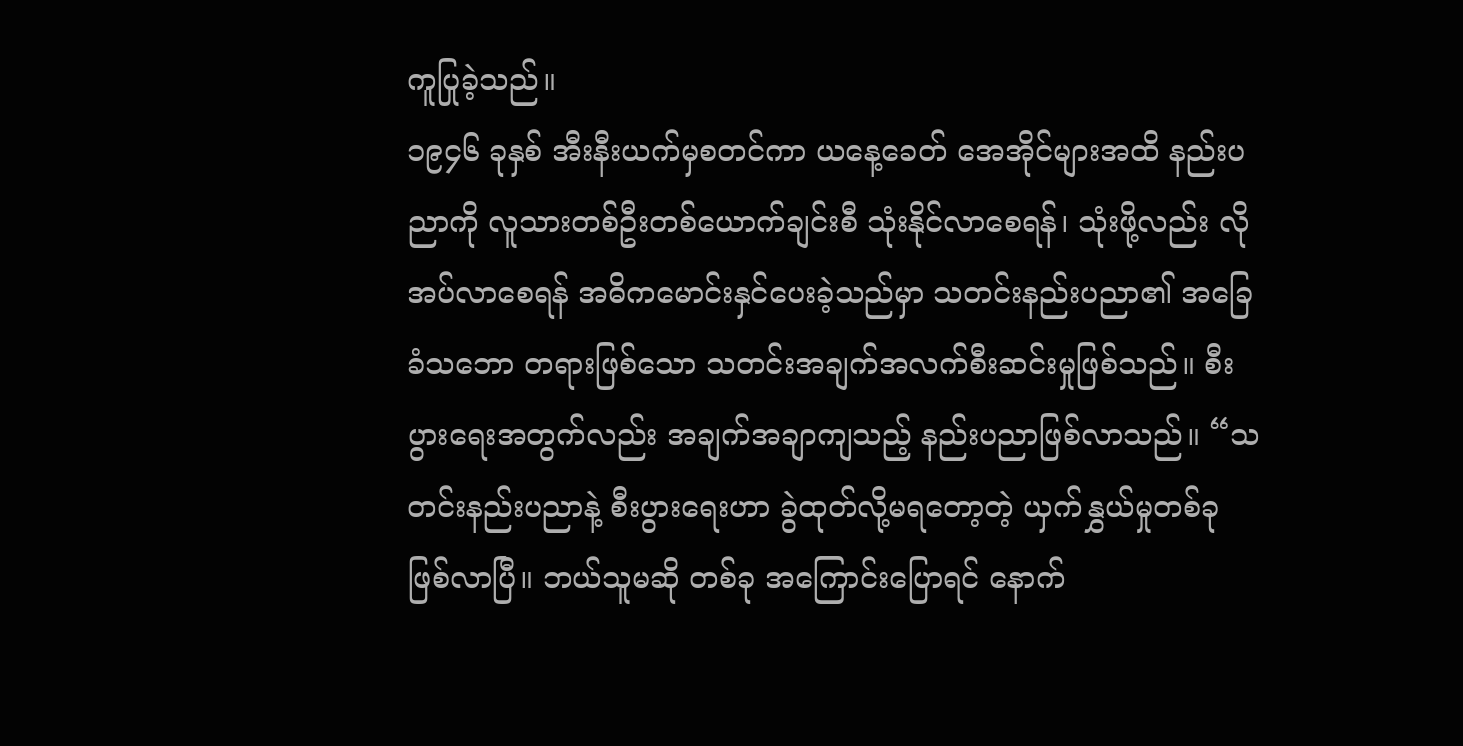ကူပြုခဲ့သည်။
၁၉၄၆ ခုနှစ် အီးနီးယက်မှစတင်ကာ ယနေ့ခေတ် အေအိုင်များအထိ နည်းပညာကို လူသားတစ်ဦးတစ်ယောက်ချင်းစီ သုံးနိုင်လာစေရန်၊ သုံးဖို့လည်း လိုအပ်လာစေရန် အဓိကမောင်းနှင်ပေးခဲ့သည်မှာ သတင်းနည်းပညာ၏ အခြေခံသဘော တရားဖြစ်သော သတင်းအချက်အလက်စီးဆင်းမှုဖြစ်သည်။ စီးပွားရေးအတွက်လည်း အချက်အချာကျသည့် နည်းပညာဖြစ်လာသည်။ “သတင်းနည်းပညာနဲ့ စီးပွားရေးဟာ ခွဲထုတ်လို့မရတော့တဲ့ ယှက်နွှယ်မှုတစ်ခုဖြစ်လာပြီ။ ဘယ်သူမဆို တစ်ခု အကြောင်းပြောရင် နောက်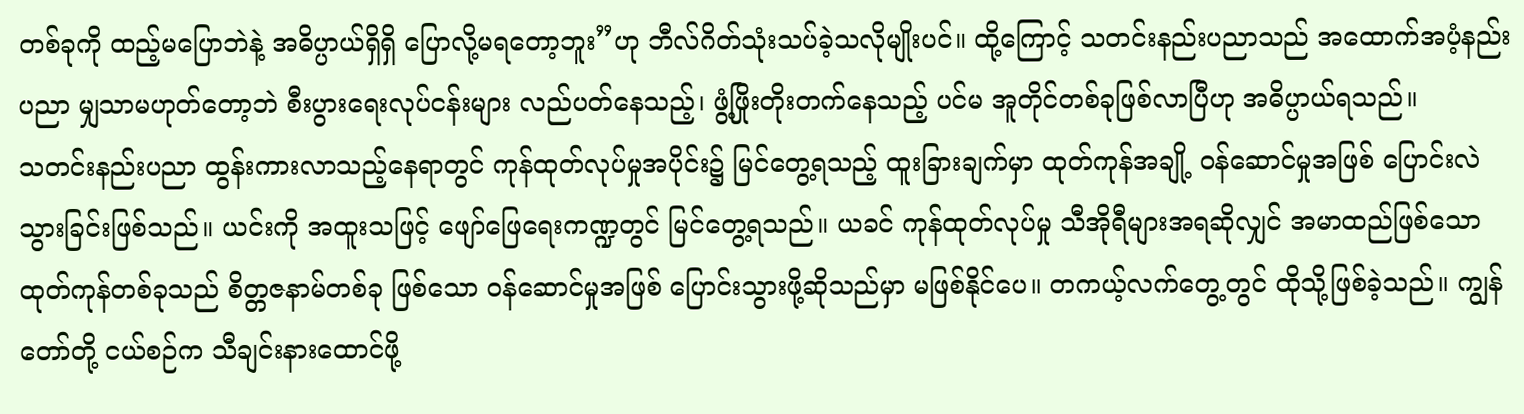တစ်ခုကို ထည့်မပြောဘဲနဲ့ အဓိပ္ပာယ်ရှိရှိ ပြောလို့မရတော့ဘူး”ဟု ဘီလ်ဂိတ်သုံးသပ်ခဲ့သလိုမျိုးပင်။ ထို့ကြောင့် သတင်းနည်းပညာသည် အထောက်အပံ့နည်းပညာ မျှသာမဟုတ်တော့ဘဲ စီးပွားရေးလုပ်ငန်းများ လည်ပတ်နေသည့်၊ ဖွံ့ဖြိုးတိုးတက်နေသည့် ပင်မ အူတိုင်တစ်ခုဖြစ်လာပြီဟု အဓိပ္ပာယ်ရသည်။
သတင်းနည်းပညာ ထွန်းကားလာသည့်နေရာတွင် ကုန်ထုတ်လုပ်မှုအပိုင်း၌ မြင်တွေ့ရသည့် ထူးခြားချက်မှာ ထုတ်ကုန်အချို့ ဝန်ဆောင်မှုအဖြစ် ပြောင်းလဲသွားခြင်းဖြစ်သည်။ ယင်းကို အထူးသဖြင့် ဖျော်ဖြေရေးကဏ္ဍတွင် မြင်တွေ့ရသည်။ ယခင် ကုန်ထုတ်လုပ်မှု သီအိုရီများအရဆိုလျှင် အမာထည်ဖြစ်သော ထုတ်ကုန်တစ်ခုသည် စိတ္တဇနာမ်တစ်ခု ဖြစ်သော ဝန်ဆောင်မှုအဖြစ် ပြောင်းသွားဖို့ဆိုသည်မှာ မဖြစ်နိုင်ပေ။ တကယ့်လက်တွေ့တွင် ထိုသို့ဖြစ်ခဲ့သည်။ ကျွန်တော်တို့ ငယ်စဉ်က သီချင်းနားထောင်ဖို့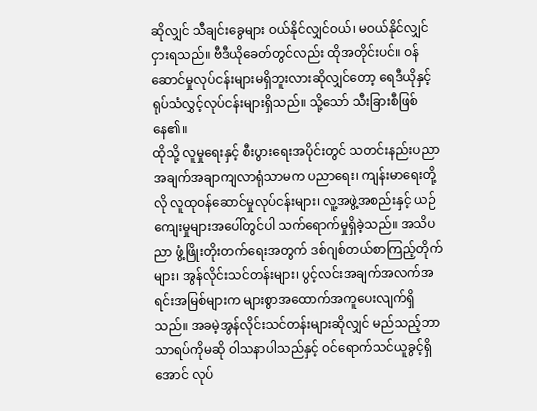ဆိုလျှင် သီချင်းခွေများ ဝယ်နိုင်လျှင်ဝယ်၊ မဝယ်နိုင်လျှင် ငှားရသည်။ ဗီဒီယိုခေတ်တွင်လည်း ထိုအတိုင်းပင်။ ဝန်ဆောင်မှုလုပ်ငန်းများမရှိဘူးလားဆိုလျှင်တော့ ရေဒီယိုနှင့် ရုပ်သံလွှင့်လုပ်ငန်းများရှိသည်။ သို့သော် သီးခြားစီဖြစ်နေ၏။
ထိုသို့ လူမှုရေးနှင့် စီးပွားရေးအပိုင်းတွင် သတင်းနည်းပညာ အချက်အချာကျလာရုံသာမက ပညာရေး၊ ကျန်းမာရေးတို့လို လူထုဝန်ဆောင်မှုလုပ်ငန်းများ၊ လူ့အဖွဲ့အစည်းနှင့် ယဉ်ကျေးမှုများအပေါ်တွင်ပါ သက်ရောက်မှုရှိခဲ့သည်။ အသိပညာ ဖွံ့ဖြိုးတိုးတက်ရေးအတွက် ဒစ်ဂျစ်တယ်စာကြည့်တိုက်များ၊ အွန်လိုင်းသင်တန်းများ၊ ပွင့်လင်းအချက်အလက်အရင်းအမြစ်များက များစွာအထောက်အကူပေးလျက်ရှိသည်။ အခမဲ့အွန်လိုင်းသင်တန်းများဆိုလျှင် မည်သည့်ဘာသာရပ်ကိုမဆို ဝါသနာပါသည်နှင့် ဝင်ရောက်သင်ယူခွင့်ရှိအောင် လုပ်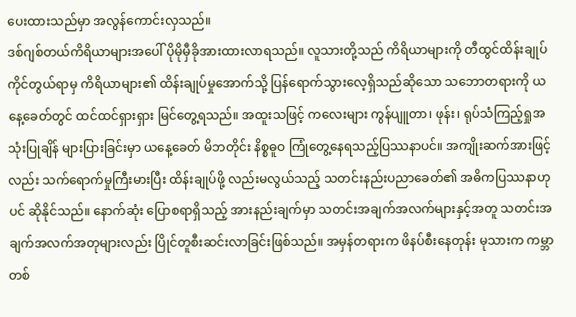ပေးထားသည်မှာ အလွန်ကောင်းလှသည်။
ဒစ်ဂျစ်တယ်ကိရိယာများအပေါ် ပိုမိုမှီခိုအားထားလာရသည်။ လူသားတို့သည် ကိရိယာများကို တီထွင်ထိန်းချုပ်ကိုင်တွယ်ရာမှ ကိရိယာများ၏ ထိန်းချုပ်မှုအောက်သို့ ပြန်ရောက်သွားလေ့ရှိသည်ဆိုသော သဘောတရားကို ယနေ့ခေတ်တွင် ထင်ထင်ရှားရှား မြင်တွေ့ရသည်။ အထူးသဖြင့် ကလေးများ ကွန်ပျူတာ၊ ဖုန်း၊ ရုပ်သံကြည့်ရှုအသုံးပြုချိန် များပြားခြင်းမှာ ယနေ့ခေတ် မိဘတိုင်း နိစ္စဓူဝ ကြုံတွေ့နေရသည့်ပြဿနာပင်။ အကျိုးဆက်အားဖြင့်လည်း သက်ရောက်မှုကြီးမားပြီး ထိန်းချုပ်ဖို့ လည်းမလွယ်သည့် သတင်းနည်းပညာခေတ်၏ အဓိကပြဿနာဟုပင် ဆိုနိုင်သည်။ နောက်ဆုံး ပြောစရာရှိသည့် အားနည်းချက်မှာ သတင်းအချက်အလက်များနှင့်အတူ သတင်းအချက်အလက်အတုများလည်း ပြိုင်တူစီးဆင်းလာခြင်းဖြစ်သည်။ အမှန်တရားက ဖိနပ်စီးနေတုန်း မုသားက ကမ္ဘာတစ်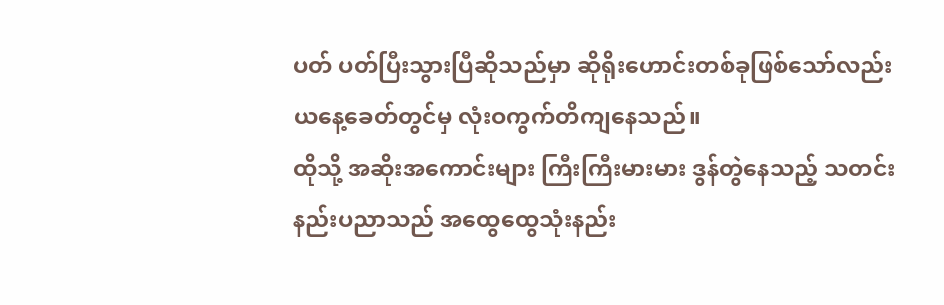ပတ် ပတ်ပြီးသွားပြီဆိုသည်မှာ ဆိုရိုးဟောင်းတစ်ခုဖြစ်သော်လည်း ယနေ့ခေတ်တွင်မှ လုံးဝကွက်တိကျနေသည်။
ထိုသို့ အဆိုးအကောင်းများ ကြီးကြီးမားမား ဒွန်တွဲနေသည့် သတင်းနည်းပညာသည် အထွေထွေသုံးနည်း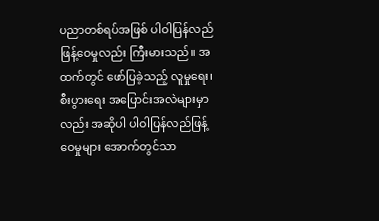ပညာတစ်ရပ်အဖြစ် ပါဝါပြန်လည်ဖြန့်ဝေမှုလည်း ကြီးမားသည်။ အထက်တွင် ဖော်ပြခဲ့သည့် လူမှုရေး၊ စီးပွားရေး အပြောင်းအလဲများမှာလည်း အဆိုပါ ပါဝါပြန်လည်ဖြန့်ဝေမှုများ အောက်တွင်သာ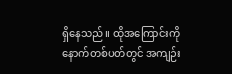ရှိနေသည်။ ထိုအကြောင်းကို နောက်တစ်ပတ်တွင် အကျဉ်း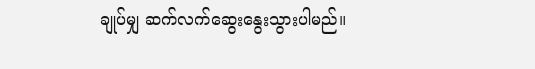ချုပ်မျှ ဆက်လက်ဆွေးနွေးသွားပါမည်။